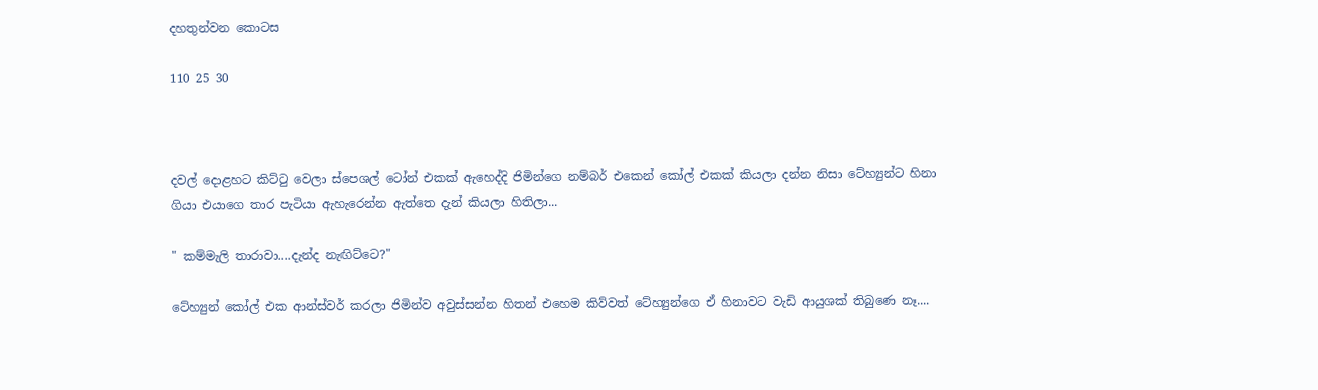දහතුන්වන කොටස

110 25 30



දවල් දොළහට කිට්ටු වෙලා ස්පෙශල් ටෝන් එකක් ඇහෙද්දි ජිමින්ගෙ නම්බර් එකෙන් කෝල් එකක් කියලා දන්න නිසා ටේහ්‍යුන්ට හිනා ගියා එයාගෙ තාර පැටියා ඇහැරෙන්න ඇත්තෙ දැන් කියලා හිතිලා...

" කම්මැලි තාරාවා....දැන්ද නැඟිට්ටෙ?"

ටේහ්‍යුන් කෝල් එක ආන්ස්වර් කරලා ජිමින්ව අවුස්සන්න හිතන් එහෙම කිව්වත් ටේහ්‍යුන්ගෙ ඒ හිනාවට වැඩි ආයුශක් තිබුණෙ නෑ....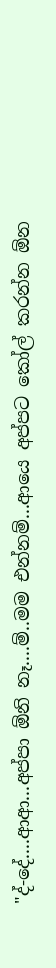"ද්-දේ....ආආ...අප්පා ඕනි නෑ....ම්..මම එන්නම්...ආයෙ අප්පට කෝල් කරන්න ඕන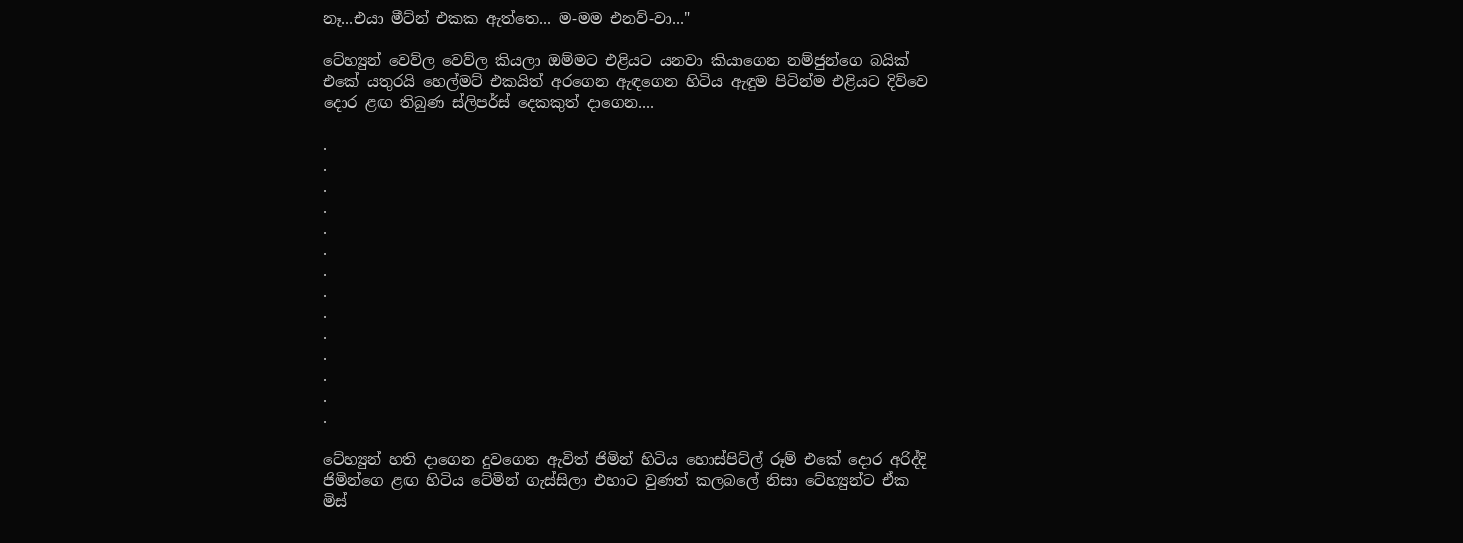නෑ...එයා මීට්න් එකක ඇත්තෙ... ම-මම එනව්-වා..."

ටේහ්‍යුන් වෙව්ල වෙව්ල කියලා ඔම්මට එළියට යනවා කියාගෙන නම්ජුන්ගෙ බයික් එකේ යතුරයි හෙල්මට් එකයිත් අරගෙන ඇඳගෙන හිටිය ඇඳුම පිටින්ම එළියට දිව්වෙ දොර ළඟ තිබුණ ස්ලිපර්ස් දෙකකුත් දාගෙන....

.
.
.
.
.
.
.
.
.
.
.
.
.
.

ටේහ්‍යුන් හති දාගෙන දුවගෙන ඇවිත් ජිමින් හිටිය හොස්පිට්ල් රූම් එකේ දොර අරිද්දි ජිමින්ගෙ ළඟ හිටිය ටේමින් ගැස්සිලා එහාට වුණත් කලබලේ නිසා ටේහ්‍යුන්ට ඒක මිස්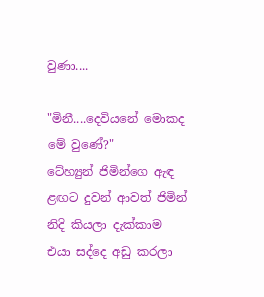වුණා....

"මිනී....දෙවියනේ මොකද මේ වුණේ?"
ටේහ්‍යුන් ජිමින්ගෙ ඇඳ ළඟට දුවන් ආවත් ජිමින් නිදි කියලා දැක්කාම එයා සද්දෙ අඩු කරලා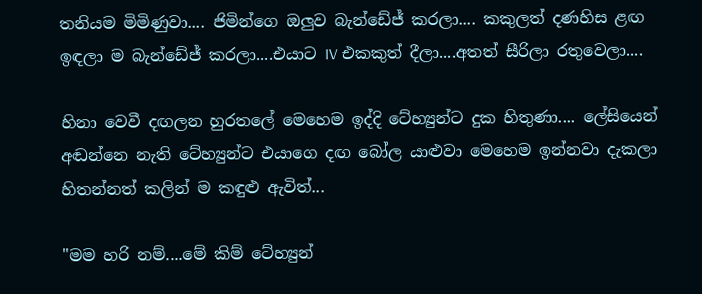තනියම මිමිණුවා.... ජිමින්ගෙ ඔලුව බැන්ඩේජ් කරලා.... කකුලත් දණහිස ළඟ ඉඳලා ම බැන්ඩේජ් කරලා....එයාට IV එකකුත් දීලා....අතත් සීරිලා රතුවෙලා....

හිනා වෙවී දඟලන හුරතලේ මෙහෙම ඉද්දි ටේහ්‍යුන්ට දුක හිතුණා.... ලේසියෙන් අඬන්නෙ නැති ටේහ්‍යුන්ට එයාගෙ දඟ බෝල යාළුවා මෙහෙම ඉන්නවා දැකලා හිතන්නත් කලින් ම කඳුළු ඇවිත්...

"මම හරි නම්....මේ කිම් ටේහ්‍යුන්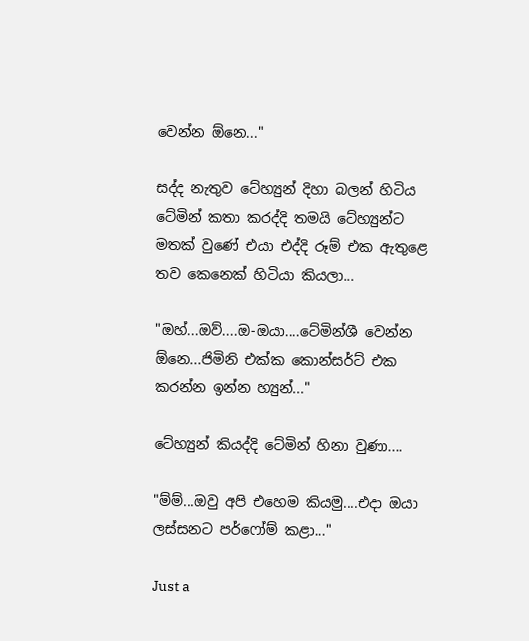වෙන්න ඕනෙ..."

සද්ද නැතුව ටේහ්‍යුන් දිහා බලන් හිටිය ටේමින් කතා කරද්දි තමයි ටේහ්‍යුන්ට මතක් වුණේ එයා එද්දි රූම් එක ඇතුළෙ තව කෙනෙක් හිටියා කියලා...

"ඔහ්...ඔව්....ඔ-ඔයා....ටේමින්ශී වෙන්න ඕනෙ...ජිමිනි එක්ක කොන්සර්ට් එක කරන්න ඉන්න හ්‍යුන්..."

ටේහ්‍යුන් කියද්දි ටේමින් හිනා වුණා....

"ම්ම්...ඔවු අපි එහෙම කියමු....එදා ඔයා ලස්සනට පර්ෆෝම් කළා..."

Just a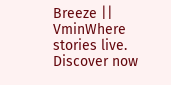Breeze || VminWhere stories live. Discover now